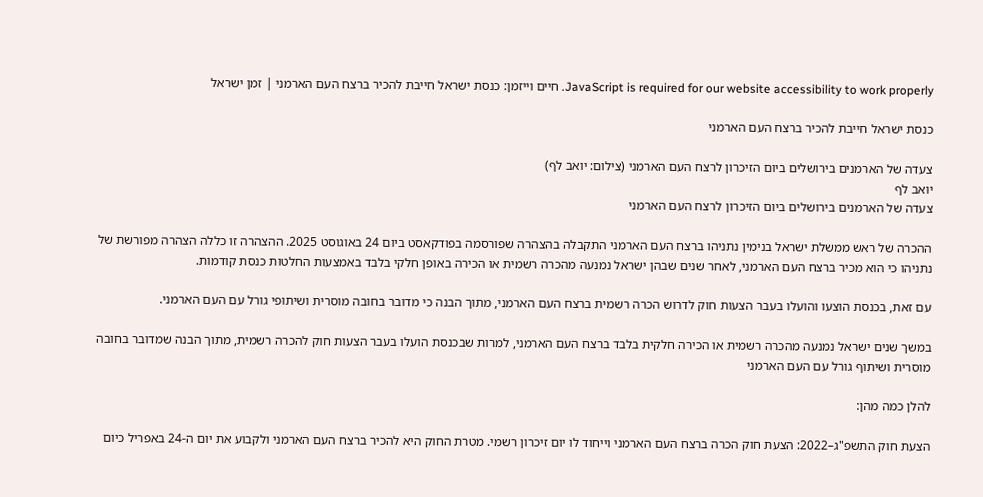JavaScript is required for our website accessibility to work properly. חיים וייזמן: כנסת ישראל חייבת להכיר ברצח העם הארמני | זמן ישראל

כנסת ישראל חייבת להכיר ברצח העם הארמני

צעדה של הארמנים בירושלים ביום הזיכרון לרצח העם הארמני (צילום: יואב לף)
יואב לף
צעדה של הארמנים בירושלים ביום הזיכרון לרצח העם הארמני

ההכרה של ראש ממשלת ישראל בנימין נתניהו ברצח העם הארמני התקבלה בהצהרה שפורסמה בפודקאסט ביום 24 באוגוסט 2025. ההצהרה זו כללה הצהרה מפורשת של נתניהו כי הוא מכיר ברצח העם הארמני, לאחר שנים שבהן ישראל נמנעה מהכרה רשמית או הכירה באופן חלקי בלבד באמצעות החלטות כנסת קודמות.

עם זאת, בכנסת הוצעו והועלו בעבר הצעות חוק לדרוש הכרה רשמית ברצח העם הארמני, מתוך הבנה כי מדובר בחובה מוסרית ושיתופי גורל עם העם הארמני.

במשך שנים ישראל נמנעה מהכרה רשמית או הכירה חלקית בלבד ברצח העם הארמני, למרות שבכנסת הועלו בעבר הצעות חוק להכרה רשמית, מתוך הבנה שמדובר בחובה מוסרית ושיתוף גורל עם העם הארמני

להלן כמה מהן:

הצעת חוק התשפ"ג–2022: הצעת חוק הכרה ברצח העם הארמני וייחוד לו יום זיכרון רשמי. מטרת החוק היא להכיר ברצח העם הארמני ולקבוע את יום ה-24 באפריל כיום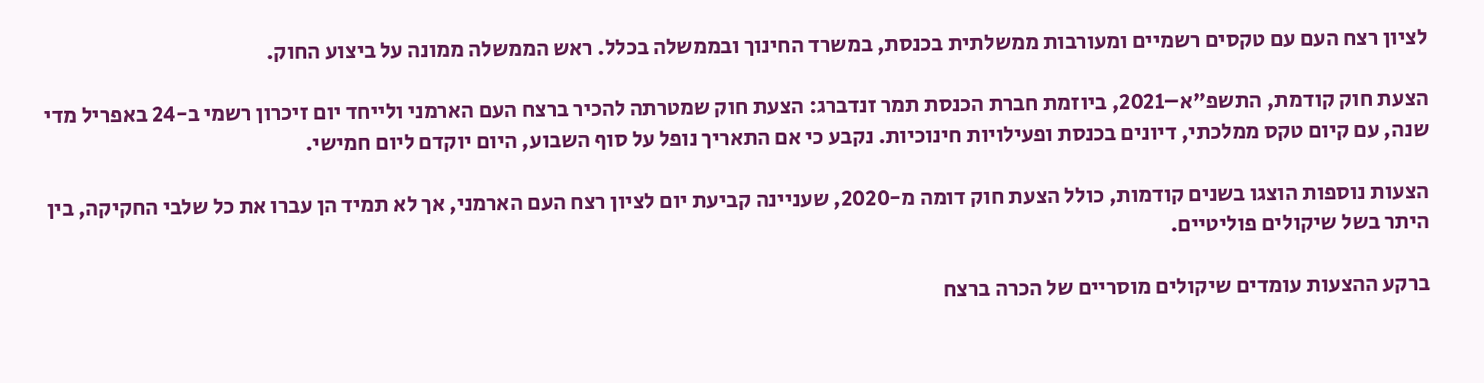לציון רצח העם עם טקסים רשמיים ומעורבות ממשלתית בכנסת, במשרד החינוך ובממשלה בכלל. ראש הממשלה ממונה על ביצוע החוק.

הצעת חוק קודמת, התשפ"א–2021, ביוזמת חברת הכנסת תמר זנדברג: הצעת חוק שמטרתה להכיר ברצח העם הארמני ולייחד יום זיכרון רשמי ב-24 באפריל מדי שנה, עם קיום טקס ממלכתי, דיונים בכנסת ופעילויות חינוכיות. נקבע כי אם התאריך נופל על סוף השבוע, היום יוקדם ליום חמישי.

הצעות נוספות הוצגו בשנים קודמות, כולל הצעת חוק דומה מ-2020, שעניינה קביעת יום לציון רצח העם הארמני, אך לא תמיד הן עברו את כל שלבי החקיקה, בין היתר בשל שיקולים פוליטיים.

ברקע ההצעות עומדים שיקולים מוסריים של הכרה ברצח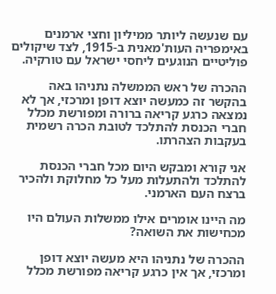עם שנעשה ליותר ממיליון וחצי ארמנים באימפריה העות'מאנית ב-1915, לצד שיקולים פוליטיים הנוגעים ליחסי ישראל עם טורקיה.

ההכרה של ראש הממשלה נתניהו באה בהקשר זה כמעשה יוצא דופן ומרכזי, אך לא נמצאה כרגע קריאה ברורה ומפורשת מכלל חברי הכנסת להתלכד לטובת הכרה רשמית בעקבות הצהרתו.

אני קורא ומבקש היום מכל חברי הכנסת להתלכד ולהתעלות מעל כל מחלוקת ולהכיר ברצח העם הארמני.

מה היינו אומרים אילו ממשלות העולם היו מכחישות את השואה?

ההכרה של נתניהו היא מעשה יוצא דופן ומרכזי, אך אין כרגע קריאה מפורשת מכלל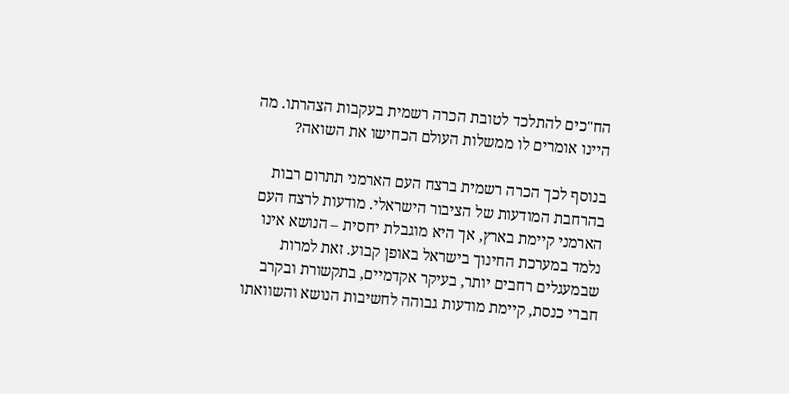הח"כים להתלכד לטובת הכרה רשמית בעקבות הצהרתו. מה היינו אומרים לו ממשלות העולם הכחישו את השואה?

בנוסף לכך הכרה רשמית ברצח העם הארמני תתרום רבות בהרחבת המודעות של הציבור הישראלי. מודעות לרצח העם הארמני קיימת בארץ, אך היא מוגבלת יחסית – הנושא אינו נלמד במערכת החינוך בישראל באופן קבוע. זאת למרות שבמעגלים רחבים יותר, בעיקר אקדמיים, בתקשורת ובקרב חברי כנסת, קיימת מודעות גבוהה לחשיבות הנושא והשוואתו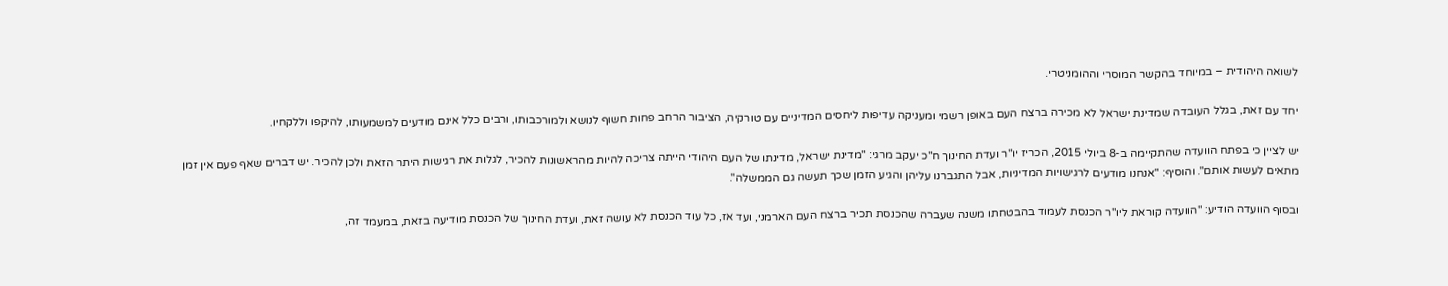לשואה היהודית – במיוחד בהקשר המוסרי וההומניטרי.

יחד עם זאת, בגלל העובדה שמדינת ישראל לא מכירה ברצח העם באופן רשמי ומעניקה עדיפות ליחסים המדיניים עם טורקיה, הציבור הרחב פחות חשוף לנושא ולמורכבותו, ורבים כלל אינם מודעים למשמעותו, להיקפו וללקחיו.

יש לציין כי בפתח הוועדה שהתקיימה ב-8 ביולי 2015, הכריז יו"ר ועדת החינוך ח"כ יעקב מרגי: "מדינת ישראל, מדינתו של העם היהודי הייתה צריכה להיות מהראשונות להכיר, לגלות את רגישות היתר הזאת ולכן להכיר. יש דברים שאף פעם אין זמן מתאים לעשות אותם". והוסיף: "אנחנו מודעים לרגישויות המדיניות, אבל התגברנו עליהן והגיע הזמן שכך תעשה גם הממשלה".

ובסוף הוועדה הודיע: "הוועדה קוראת ליו"ר הכנסת לעמוד בהבטחתו משנה שעברה שהכנסת תכיר ברצח העם הארמני, ועד אז, כל עוד הכנסת לא עושה זאת, ועדת החינוך של הכנסת מודיעה בזאת, במעמד זה,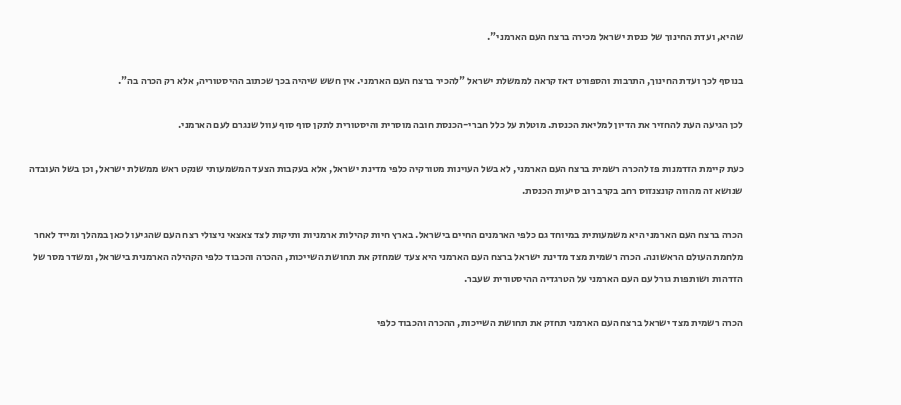שהיא, ועדת החינוך של כנסת ישראל מכירה ברצח העם הארמני".

בנוסף לכך ועדת החינוך, התרבות והספורט דאז קראה לממשלת ישראל "להכיר ברצח העם הארמני. אין חשש שיהיה בכך שכתוב ההיסטוריה, אלא רק הכרה בה".

לכן הגיעה העת להחזיר את הדיון למליאת הכנסת. מוטלת על כלל חברי-הכנסת חובה מוסרית והיסטורית לתקן סוף סוף עוול שנגרם לעם הארמני.

כעת קיימת הזדמנות פז להכרה רשמית ברצח העם הארמני, לא בשל העוינות מטורקיה כלפי מדינת ישראל, אלא בעקבות הצעד המשמעותי שנקט ראש ממשלת ישראל, וכן בשל העובדה שנושא זה מהווה קונצנזוס רחב בקרב רוב סיעות הכנסת.

הכרה ברצח העם הארמני היא משמעותית במיוחד גם כלפי הארמנים החיים בישראל. בארץ חיות קהילות ארמניות ותיקות לצד צאצאי ניצולי רצח העם שהגיעו לכאן במהלך ומייד לאחר מלחמת העולם הראשונה. הכרה רשמית מצד מדינת ישראל ברצח העם הארמני היא צעד שמחזק את תחושת השייכות, ההכרה והכבוד כלפי הקהילה הארמנית בישראל, ומשדר מסר של הזדהות ושותפות גורל עם העם הארמני על הטרגדיה ההיסטורית שעבר.

הכרה רשמית מצד ישראל ברצח העם הארמני תחזק את תחושת השייכות, ההכרה והכבוד כלפי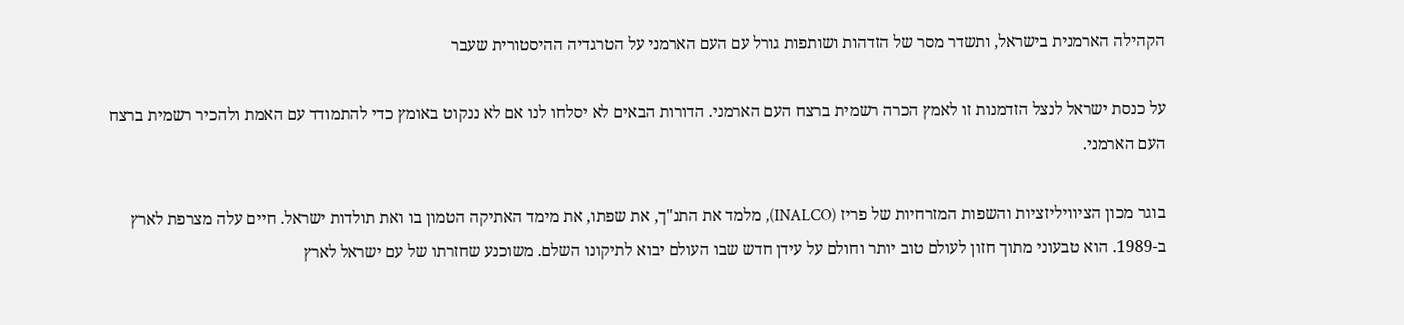הקהילה הארמנית בישראל, ותשדר מסר של הזדהות ושותפות גורל עם העם הארמני על הטרגדיה ההיסטורית שעבר

על כנסת ישראל לנצל הזדמנות זו לאמץ הכרה רשמית ברצח העם הארמני. הדורות הבאים לא יסלחו לנו אם לא ננקוט באומץ כדי להתמודד עם האמת ולהכיר רשמית ברצח העם הארמני.

בוגר מכון הציוויליזציות והשפות המזרחיות של פריז (INALCO), מלמד את התנ"ך, את שפתו, את מימד האתיקה הטמון בו ואת תולדות ישראל. חיים עלה מצרפת לארץ ב-1989. הוא טבעוני מתוך חזון לעולם טוב יותר וחולם על עידן חדש שבו העולם יבוא לתיקונו השלם. משוכנע שחזרתו של עם ישראל לארץ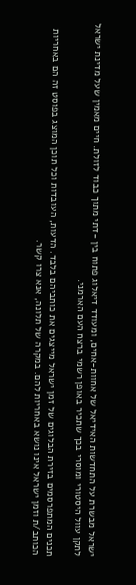ישראל מבשרת על התחדשות האידיאל של אחוות-אחים, ומעודד דיאלוג פתוח בין -דתי מתוך כבוד לזולת. חיים מאמין שעל מדינת ישראל לתקן עוול היסטורי ומוסרי בכך שתכיר באופן רשמי ברצח העם הארמני.

תכנים המתפרסמים בזירת הבלוגים של זמן ישראל מייצגים את כותביהם בלבד. הדעות, העובדות וכל תוכן המוצג בפוסט זה הם באחריות הכותב/ת וזמן ישראל אינו נושא באחריות להם. במקרה של תלונה, אנא צרו קשר.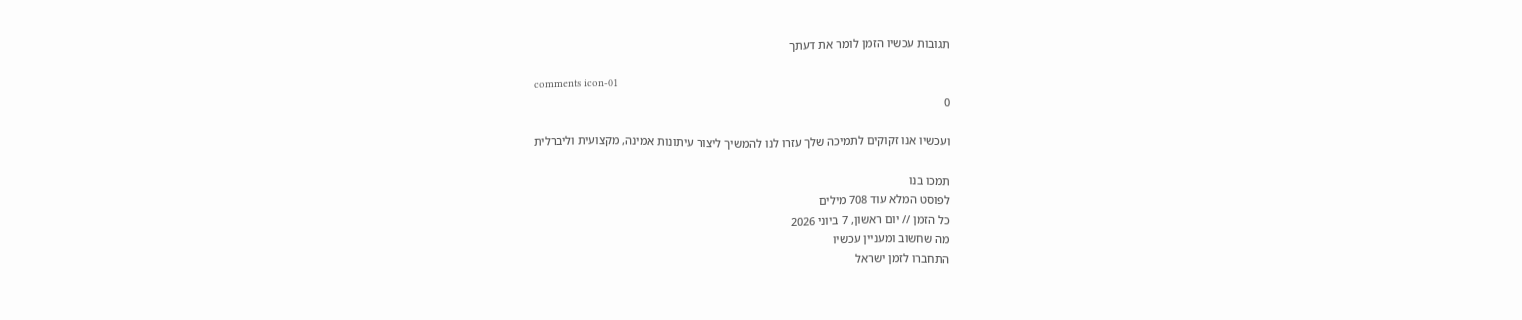תגובות עכשיו הזמן לומר את דעתך

comments icon-01
0

ועכשיו אנו זקוקים לתמיכה שלך עזרו לנו להמשיך ליצור עיתונות אמינה, מקצועית וליברלית

תמכו בנו
לפוסט המלא עוד 708 מילים
כל הזמן // יום ראשון, 7 ביוני 2026
מה שחשוב ומעניין עכשיו
התחברו לזמן ישראל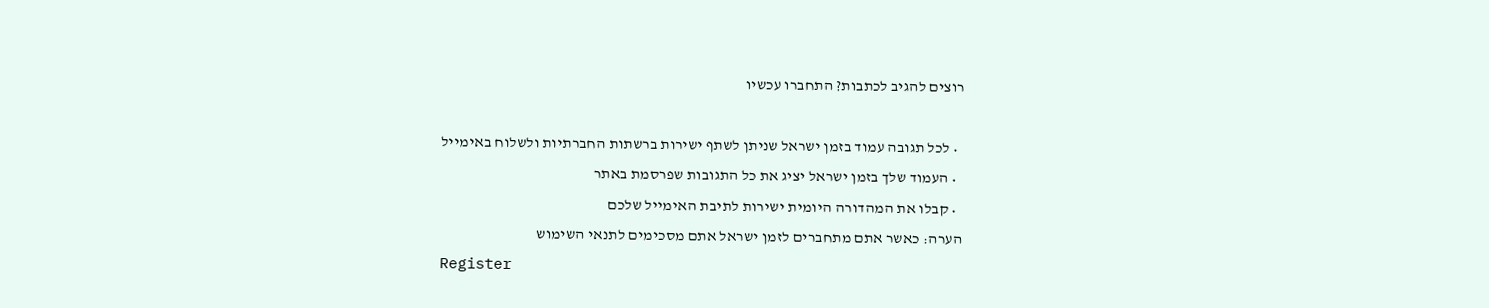רוצים להגיב לכתבות? התחברו עכשיו

  • לכל תגובה עמוד בזמן ישראל שניתן לשתף ישירות ברשתות החברתיות ולשלוח באימייל
  • העמוד שלך בזמן ישראל יציג את כל התגובות שפרסמת באתר
  • קבלו את המהדורה היומית ישירות לתיבת האימייל שלכם
הערה: כאשר אתם מתחברים לזמן ישראל אתם מסכימים לתנאי השימוש
Register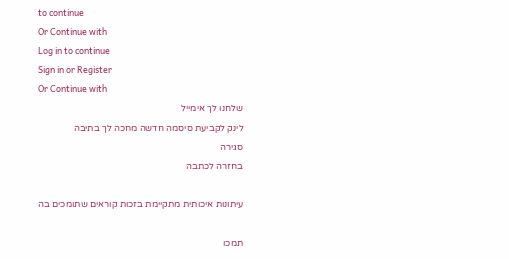to continue
Or Continue with
Log in to continue
Sign in or Register
Or Continue with
שלחנו לך אימייל
לינק לקביעת סיסמה חדשה מחכה לך בתיבה
סגירה
בחזרה לכתבה

עיתונות איכותית מתקיימת בזכות קוראים שתומכים בה

תמכו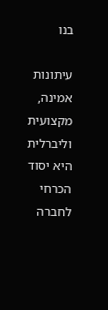בנו

עיתונות אמינה, מקצועית וליברלית היא יסוד הכרחי לחברה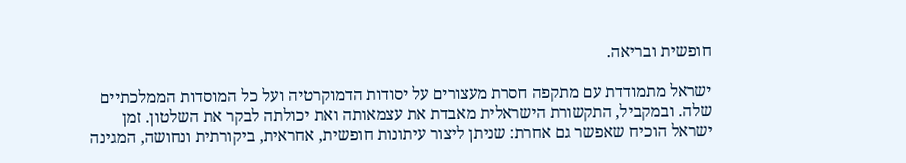חופשית ובריאה.

ישראל מתמודדת עם מתקפה חסרת מעצורים על יסודות הדמוקרטיה ועל כל המוסדות הממלכתיים שלה. ובמקביל, התקשורת הישראלית מאבדת את עצמאותה ואת יכולתה לבקר את השלטון. זמן ישראל הוכיח שאפשר גם אחרת: שניתן ליצור עיתונות חופשית, אחראית, ביקורתית ונחושה, המגינה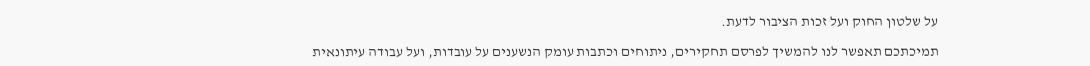על שלטון החוק ועל זכות הציבור לדעת.

תמיכתכם תאפשר לנו להמשיך לפרסם תחקירים, ניתוחים וכתבות עומק הנשענים על עובדות, ועל עבודה עיתונאית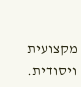מקצועית ויסודית.